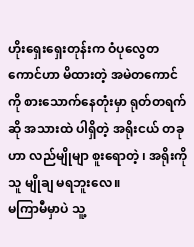ဟိုးရှေးရှေးတုန်းက ဝံပုလွေတကောင်ဟာ မိထားတဲ့ အမဲတကောင်ကို စားသောက်နေတုံးမှာ ရုတ်တရက်ဆို အသားထဲ ပါရှိတဲ့ အရိုးငယ် တခုဟာ လည်မျိုမျာ စူးရောတဲ့ ၊ အရိုးကို သူ မျိုချ မရဘူးလေ။
မကြာမီမှာပဲ သူ့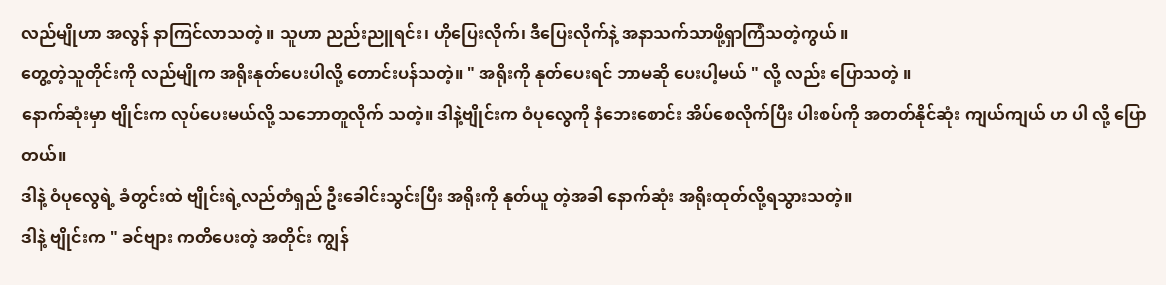လည်မျိုဟာ အလွန် နာကြင်လာသတဲ့ ။ သူဟာ ညည်းညူရင်း၊ ဟိုပြေးလိုက်၊ ဒီပြေးလိုက်နဲ့ အနာသက်သာဖို့ရှာကြံသတဲ့ကွယ် ။
တွေ့တဲ့သူတိုင်းကို လည်မျိုက အရိုးနုတ်ပေးပါလို့ တောင်းပန်သတဲ့။ " အရိုးကို နုတ်ပေးရင် ဘာမဆို ပေးပါ့မယ် " လို့ လည်း ပြောသတဲ့ ။
နောက်ဆုံးမှာ ဗျိုင်းက လုပ်ပေးမယ်လို့ သဘောတူလိုက် သတဲ့။ ဒါနဲ့ဗျိုင်းက ဝံပုလွေကို နံဘေးစောင်း အိပ်စေလိုက်ပြီး ပါးစပ်ကို အတတ်နိုင်ဆုံး ကျယ်ကျယ် ဟ ပါ လို့ ပြောတယ်။
ဒါနဲ့ ဝံပုလွေရဲ့ ခံတွင်းထဲ ဗျိုင်းရဲ့လည်တံရှည် ဦးခေါင်းသွင်းပြီး အရိုးကို နုတ်ယူ တဲ့အခါ နောက်ဆုံး အရိုးထုတ်လို့ရသွားသတဲ့။
ဒါနဲ့ ဗျိုင်းက " ခင်ဗျား ကတိပေးတဲ့ အတိုင်း ကျွန်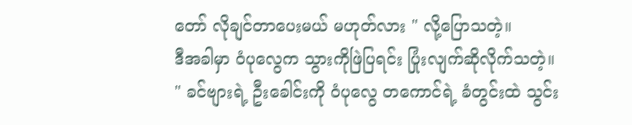တော် လိုချင်တာပေးမယ် မဟုတ်လား " လို့ပြောသတဲ့။
ဒီအခါမှာ ဝံပုလွေက သွားကိုဖြဲပြရင်း ပြုံးလျက်ဆိုလိုက်သတဲ့။
" ခင်ဗျားရဲ့ ဦးခေါင်းကို ဝံပုလွေ တကောင်ရဲ့ ခံတွင်းထဲ သွင်း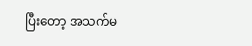ပြီးတော့ အသက်မ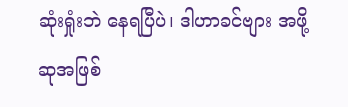ဆုံးရှုံးဘဲ နေရပြီပဲ၊ ဒါဟာခင်ဗျား အဖို့ ဆုအဖြစ်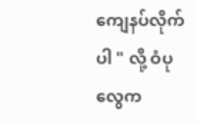ကျေနပ်လိုက်ပါ " လို့ ဝံပုလွေက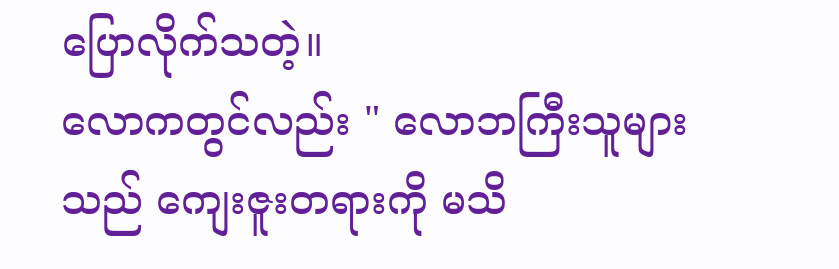ပြောလိုက်သတဲ့။
လောကတွင်လည်း " လောဘကြီးသူများသည် ကျေးဇူးတရားကို မသိ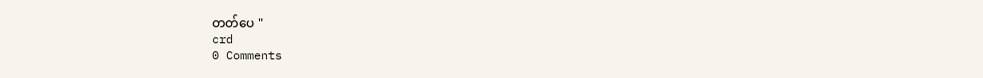တတ်ပေ "
crd
0 Comments